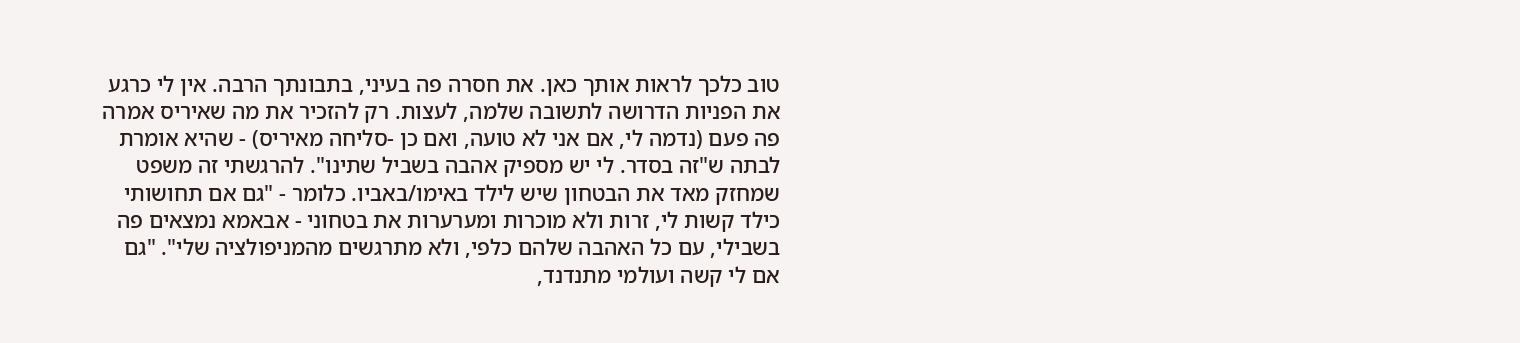טוב כלכך לראות אותך כאן. את חסרה פה בעיני, בתבונתך הרבה. אין לי כרגע את הפניות הדרושה לתשובה שלמה, לעצות. רק להזכיר את מה שאיריס אמרה פה פעם (נדמה לי, אם אני לא טועה, ואם כן -סליחה מאיריס) - שהיא אומרת לבתה ש"זה בסדר. לי יש מספיק אהבה בשביל שתינו". להרגשתי זה משפט שמחזק מאד את הבטחון שיש לילד באימו/באביו. כלומר - "גם אם תחושותי כילד קשות לי, זרות ולא מוכרות ומערערות את בטחוני - אבאמא נמצאים פה בשבילי, עם כל האהבה שלהם כלפי, ולא מתרגשים מהמניפולציה שלי". "גם אם לי קשה ועולמי מתנדנד,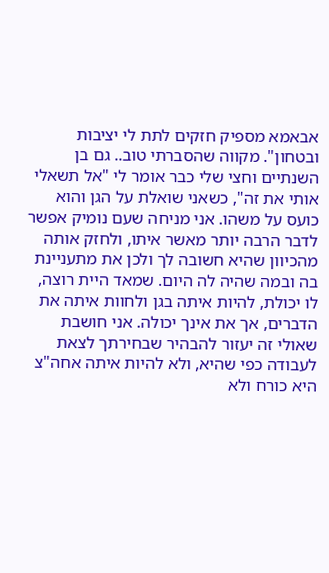אבאמא מספיק חזקים לתת לי יציבות ובטחון". מקווה שהסברתי טוב.. גם בן השנתיים וחצי שלי כבר אומר לי "אל תשאלי אותי את זה", כשאני שואלת על הגן והוא כועס על משהו. אני מניחה שעם נומיק אפשר לדבר הרבה יותר מאשר איתו, ולחזק אותה מהכיוון שהיא חשובה לך ולכן את מתעניינת בה ובמה שהיה לה היום. שמאד היית רוצה, לו יכולת, להיות איתה בגן ולחוות איתה את הדברים, אך את אינך יכולה. אני חושבת שאולי זה יעזור להבהיר שבחירתך לצאת לעבודה כפי שהיא, ולא להיות איתה אחה"צ היא כורח ולא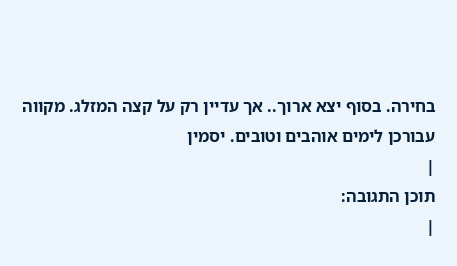בחירה. בסוף יצא ארוך.. אך עדיין רק על קצה המזלג. מקווה עבורכן לימים אוהבים וטובים. יסמין
|
תוכן התגובה:
|